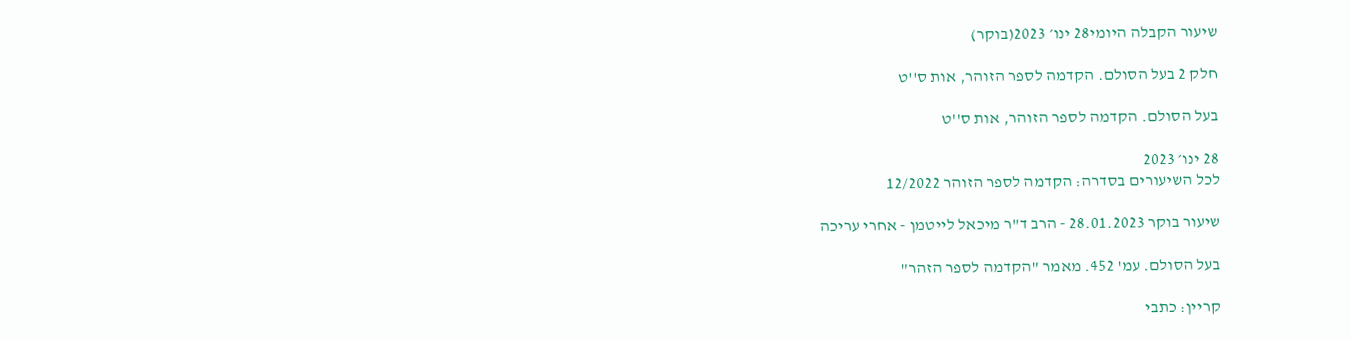שיעור הקבלה היומי28 ינו׳ 2023(בוקר)

חלק 2 בעל הסולם. הקדמה לספר הזוהר, אות ס''ט

בעל הסולם. הקדמה לספר הזוהר, אות ס''ט

28 ינו׳ 2023
לכל השיעורים בסדרה: הקדמה לספר הזוהר 12/2022

שיעור בוקר 28.01.2023 - הרב ד"ר מיכאל לייטמן - אחרי עריכה

בעל הסולם. עמ' 452. מאמר "הקדמה לספר הזהר"

קריין: כתבי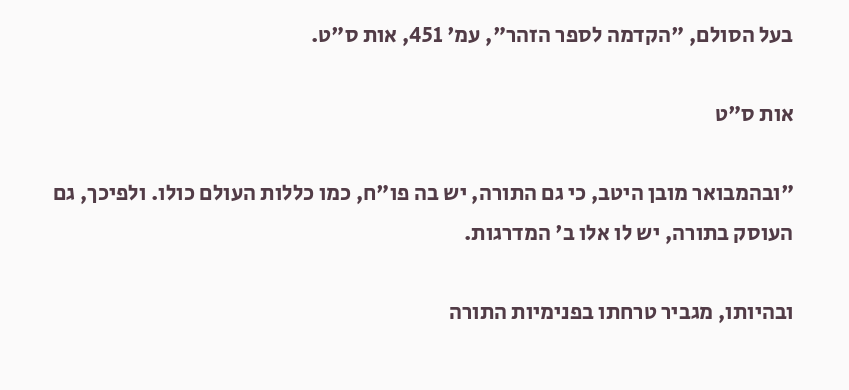בעל הסולם, "הקדמה לספר הזהר", עמ' 451, אות ס"ט.

אות ס"ט

"ובהמבואר מובן היטב, כי גם התורה, יש בה פו"ח, כמו כללות העולם כולו. ולפיכך, גם העוסק בתורה, יש לו אלו ב' המדרגות.

ובהיותו, מגביר טרחתו בפנימיות התורה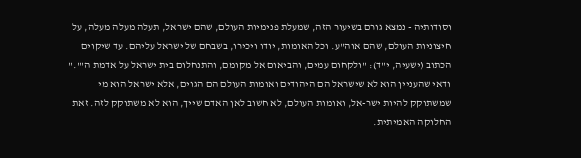וסודותיה - נמצא גורם בשיעור הזה, שמעלת פנימיות העולם, שהם ישראל, תעלה מעלה מעלה, על חיצוניות העולם, שהם אוה"ע. וכל האומות, יודו ויכירו, בשבחם של ישראל עליהם. עד שיקוים הכתוב (ישעיה, י"ד): "ולקחום עמים, והביאום אל מקומם, והתנחלום בית ישראל על אדמת ה'"." ודאי שהעניין הוא לא שישראל הם היהודים ואומות העולם הם הגוים, אלא ישראל הוא מי שמשתוקק להיות ישר-אל, ואומות העולם, לא חשוב לאן האדם שייך, הוא לא משתוקק לזה. זאת החלוקה האמיתית.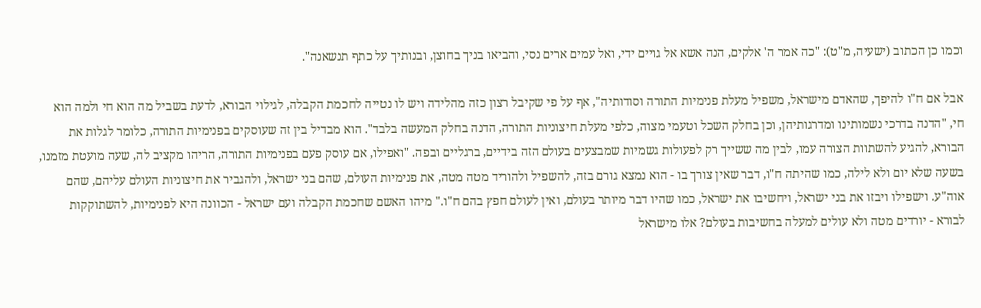וכמו כן הכתוב (ישעיה, מ"ט): "כה אמר ה' אלקים, הנה אשא אל גויים ידי, ואל עמים ארים נסי, והביאו בניך בחוצן, ובנותיך על כתף תנשאנה".

אבל אם ח"ו להיפך, שהאדם מישראל, משפיל מעלת פנימיות התורה וסודותיה", אף על פי שקיבל רצון כזה מהלידה ויש לו נטייה לחכמת הקבלה, לגילוי הבורא, לדעת בשביל מה הוא חי ולמה הוא חי, "הדנה בדרכי נשמותינו ומדרגותיהן, וכן בחלק השכל וטעמי מצוה, כלפי מעלת חיצוניות התורה, הדנה בחלק המעשה בלבד". הוא מבדיל בין זה שעוסקים בפנימיות התורה, כלומר לגלות את הבורא, להגיע להשתוות הצורה עמו, לבין מה ששייך רק לפעולות גשמיות שמבצעים בעולם הזה בידיים, ברגליים ובפה. "ואפילו, אם עוסק פעם בפנימיות התורה, הריהו מקציב לה, שעה מועטת מזמנו, בשעה שלא יום ולא לילה, כמו שהיתה ח"ו, דבר שאין צורך בו - הוא נמצא גורם בזה, להשפיל ולהוריד מטה מטה, את פנימיות העולם, שהם בני ישראל, ולהגביר את חיצוניות העולם עליהם, שהם אוה"ע. וישפילו ויבזו את בני ישראל, ויחשיבו את ישראל, כמו שהיו דבר מיותר בעולם, ואין לעולם חפץ בהם ח"ו." מיהו האשם שחכמת הקבלה ועם ישראל - הכוונה היא לפנימיות, להשתוקקות לבורא - יורדים מטה ולא עולים למעלה בחשיבות בעולם? אלו מישראל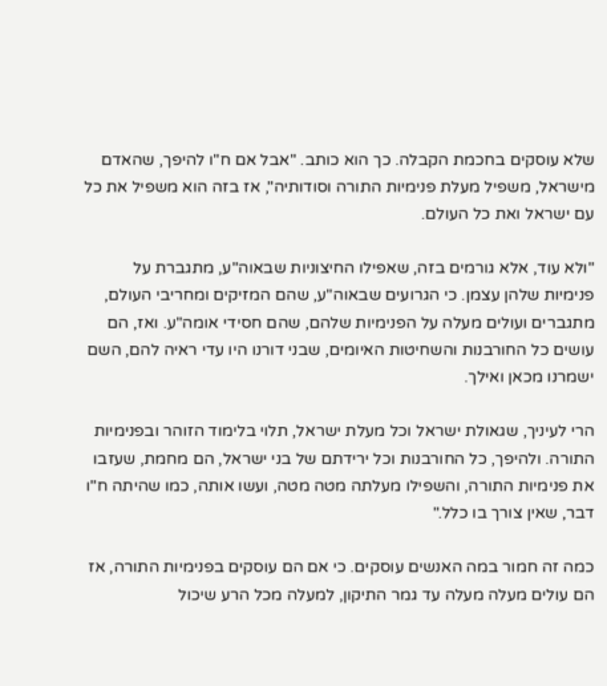שלא עוסקים בחכמת הקבלה. כך הוא כותב. "אבל אם ח"ו להיפך, שהאדם מישראל, משפיל מעלת פנימיות התורה וסודותיה", אז בזה הוא משפיל את כל עם ישראל ואת כל העולם.

"ולא עוד, אלא גורמים בזה, שאפילו החיצוניות שבאוה"ע, מתגברת על פנימיות שלהן עצמן. כי הגרועים שבאוה"ע, שהם המזיקים ומחריבי העולם, מתגברים ועולים מעלה על הפנימיות שלהם, שהם חסידי אומה"ע. ואז, הם עושים כל החורבנות והשחיטות האיומים, שבני דורנו היו עדי ראיה להם, השם ישמרנו מכאן ואילך.

הרי לעיניך, שגאולת ישראל וכל מעלת ישראל, תלוי בלימוד הזוהר ובפנימיות התורה. ולהיפך, כל החורבנות וכל ירידתם של בני ישראל, הם מחמת, שעזבו את פנימיות התורה, והשפילו מעלתה מטה מטה, ועשו אותה, כמו שהיתה ח"ו דבר, שאין צורך בו כלל."

כמה זה חמור במה האנשים עוסקים. כי אם הם עוסקים בפנימיות התורה, אז הם עולים מעלה מעלה עד גמר התיקון, למעלה מכל הרע שיכול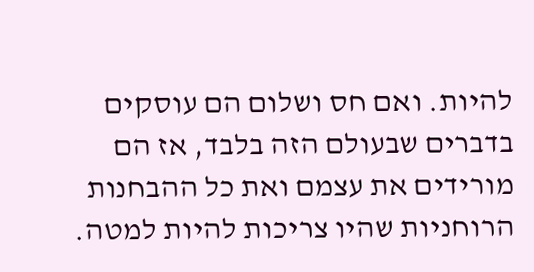להיות. ואם חס ושלום הם עוסקים בדברים שבעולם הזה בלבד, אז הם מורידים את עצמם ואת כל ההבחנות הרוחניות שהיו צריכות להיות למטה.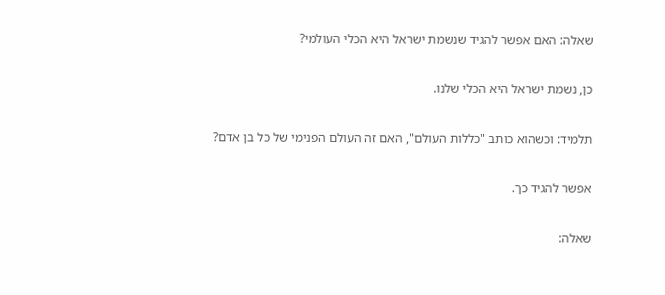שאלה: האם אפשר להגיד שנשמת ישראל היא הכלי העולמי?

כן, נשמת ישראל היא הכלי שלנו.

תלמיד: וכשהוא כותב "כללות העולם", האם זה העולם הפנימי של כל בן אדם?

אפשר להגיד כך.

שאלה: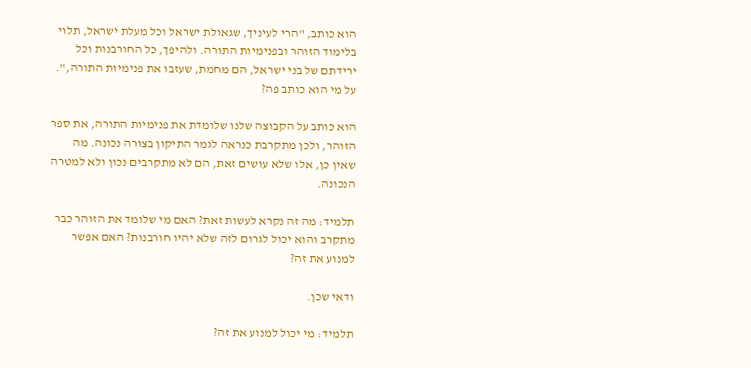הוא כותב, "הרי לעיניך, שגאולת ישראל וכל מעלת ישראל, תלוי בלימוד הזוהר ובפנימיות התורה. ולהיפך, כל החורבנות וכל ירידתם של בני ישראל, הם מחמת, שעזבו את פנימיות התורה,". על מי הוא כותב פה?

הוא כותב על הקבוצה שלנו שלומדת את פנימיות התורה, את ספר הזוהר, ולכן מתקרבת כנראה לגמר התיקון בצורה נכונה. מה שאין כן, אלו שלא עושים זאת, הם לא מתקרבים נכון ולא למטרה הנכונה.

תלמיד: מה זה נקרא לעשות זאת? האם מי שלומד את הזוהר כבר מתקרב והוא יכול לגרום לזה שלא יהיו חורבנות? האם אפשר למנוע את זה?

ודאי שכן.

תלמיד: מי יכול למנוע את זה?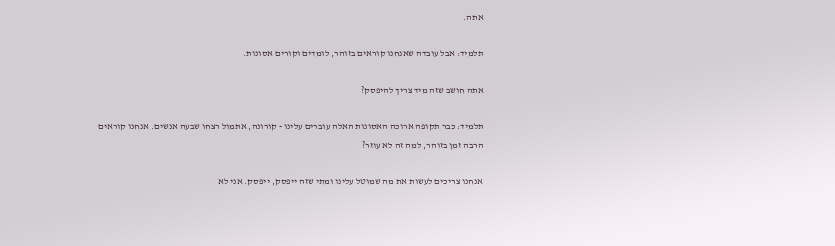אתה.

תלמיד: אבל עובדה שאנחנו קוראים בזוהר, לומדים וקורים אסונות.

אתה חושב שזה מיד צריך להיפסק?

תלמיד: כבר תקופה ארוכה האסונות האלה עוברים עלינו - קורונה, אתמול רצחו שבעה אנשים. אנחנו קוראים הרבה זמן בזוהר, למה זה לא עוזר?

אנחנו צריכים לעשות את מה שמוטל עלינו ומתי שזה ייפסק, ייפסק. אני לא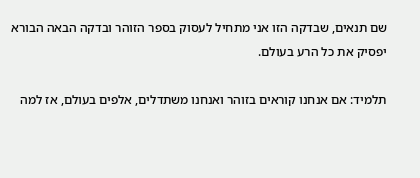שם תנאים, שבדקה הזו אני מתחיל לעסוק בספר הזוהר ובדקה הבאה הבורא יפסיק את כל הרע בעולם.

תלמיד: אם אנחנו קוראים בזוהר ואנחנו משתדלים, אלפים בעולם, אז למה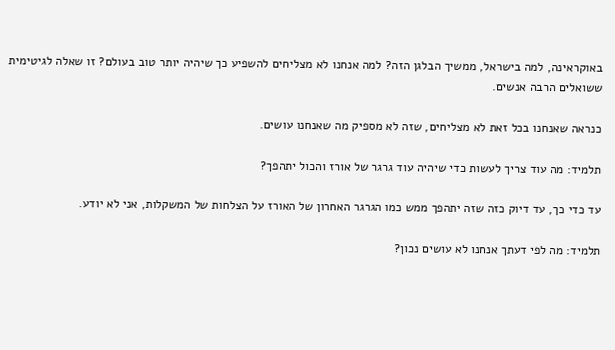באוקראינה, למה בישראל, ממשיך הבלגן הזה? למה אנחנו לא מצליחים להשפיע כך שיהיה יותר טוב בעולם? זו שאלה לגיטימית ששואלים הרבה אנשים.

כנראה שאנחנו בכל זאת לא מצליחים, שזה לא מספיק מה שאנחנו עושים.

תלמיד: מה עוד צריך לעשות כדי שיהיה עוד גרגר של אורז והכול יתהפך?

עד כדי כך, עד דיוק כזה שזה יתהפך ממש כמו הגרגר האחרון של האורז על הצלחות של המשקלות, אני לא יודע.

תלמיד: מה לפי דעתך אנחנו לא עושים נכון?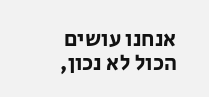אנחנו עושים הכול לא נכון,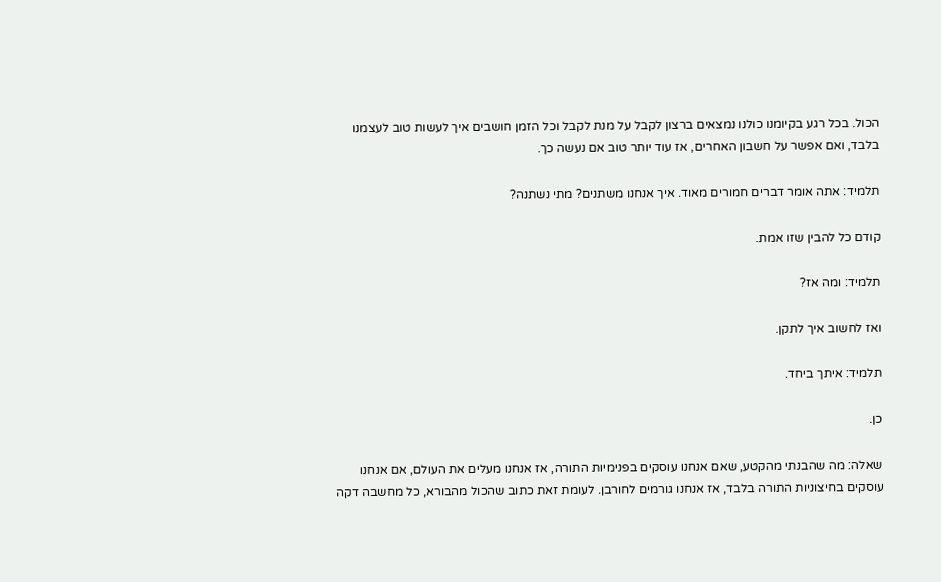הכול. בכל רגע בקיומנו כולנו נמצאים ברצון לקבל על מנת לקבל וכל הזמן חושבים איך לעשות טוב לעצמנו בלבד, ואם אפשר על חשבון האחרים, אז עוד יותר טוב אם נעשה כך.

תלמיד: אתה אומר דברים חמורים מאוד. איך אנחנו משתנים? מתי נשתנה?

קודם כל להבין שזו אמת.

תלמיד: ומה אז?

ואז לחשוב איך לתקן.

תלמיד: איתך ביחד.

כן.

שאלה: מה שהבנתי מהקטע, שאם אנחנו עוסקים בפנימיות התורה, אז אנחנו מעלים את העולם, אם אנחנו עוסקים בחיצוניות התורה בלבד, אז אנחנו גורמים לחורבן. לעומת זאת כתוב שהכול מהבורא, כל מחשבה דקה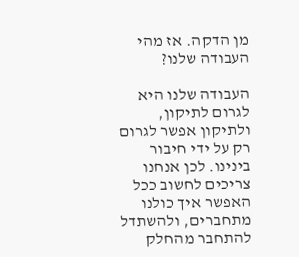מן הדקה. אז מהי העבודה שלנו?

העבודה שלנו היא לגרום לתיקון, ולתיקון אפשר לגרום רק על ידי חיבור בינינו. לכן אנחנו צריכים לחשוב ככל האפשר איך כולנו מתחברים, ולהשתדל להתחבר מהחלק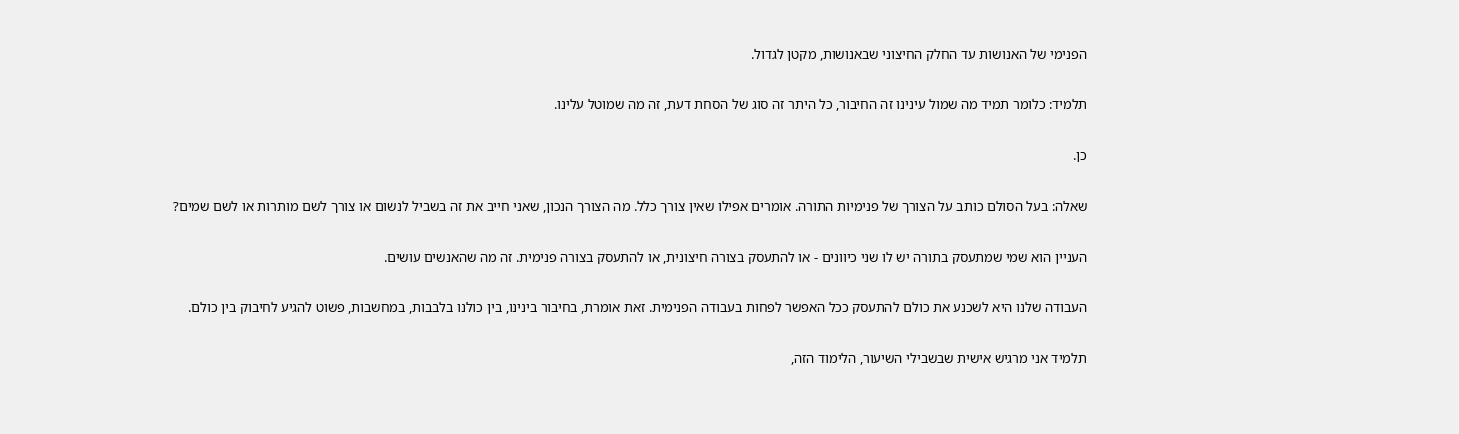הפנימי של האנושות עד החלק החיצוני שבאנושות, מקטן לגדול.

תלמיד: כלומר תמיד מה שמול עינינו זה החיבור, כל היתר זה סוג של הסחת דעת, זה מה שמוטל עלינו.

כן.

שאלה: בעל הסולם כותב על הצורך של פנימיות התורה. אומרים אפילו שאין צורך כלל. מה הצורך הנכון, שאני חייב את זה בשביל לנשום או צורך לשם מותרות או לשם שמים?

העניין הוא שמי שמתעסק בתורה יש לו שני כיוונים - או להתעסק בצורה חיצונית, או להתעסק בצורה פנימית. זה מה שהאנשים עושים.

העבודה שלנו היא לשכנע את כולם להתעסק ככל האפשר לפחות בעבודה הפנימית. זאת אומרת, בחיבור בינינו, בין כולנו בלבבות, במחשבות, פשוט להגיע לחיבוק בין כולם.

תלמיד אני מרגיש אישית שבשבילי השיעור, הלימוד הזה,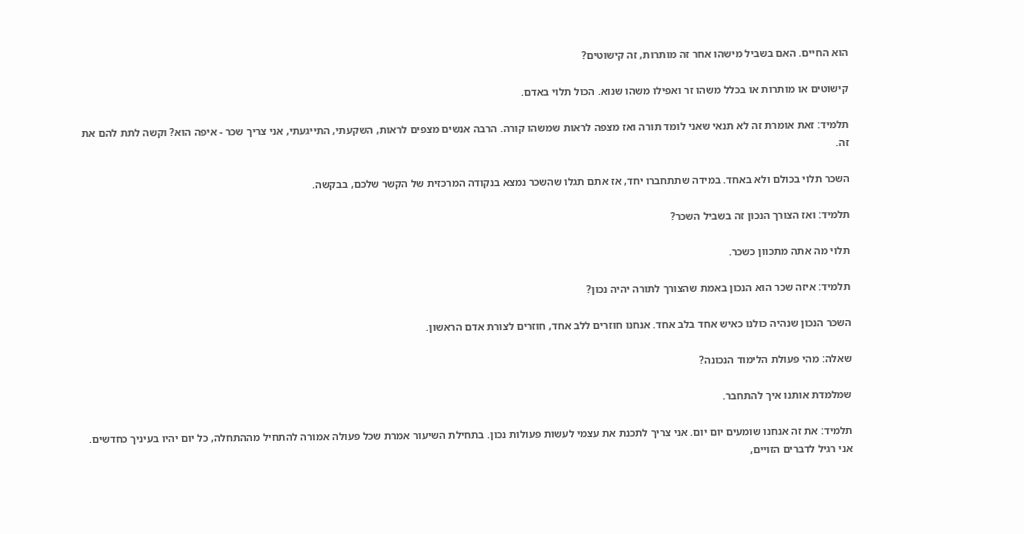הוא החיים. האם בשביל מישהו אחר זה מותרות, זה קישוטים?

קישוטים או מותרות או בכלל משהו זר ואפילו משהו שנוא. הכול תלוי באדם.

תלמיד: זאת אומרת זה לא תנאי שאני לומד תורה ואז מצפה לראות שמשהו קורה. הרבה אנשים מצפים לראות, השקעתי, התייגעתי, אני צריך שכר - איפה הוא? וקשה לתת להם את זה.

השכר תלוי בכולם ולא באחד. במידה שתתחברו יחד, אז אתם תגלו שהשכר נמצא בנקודה המרכזית של הקשר שלכם, בבקשה.

תלמיד: ואז הצורך הנכון זה בשביל השכר?

תלוי מה אתה מתכוון כשכר.

תלמיד: איזה שכר הוא הנכון באמת שהצורך לתורה יהיה נכון?

השכר הנכון שנהיה כולנו כאיש אחד בלב אחד. אנחנו חוזרים ללב אחד, חוזרים לצורת אדם הראשון.

שאלה: מהי פעולת הלימוד הנכונה?

שמלמדת אותנו איך להתחבר.

תלמיד: את זה אנחנו שומעים יום יום. אני צריך לתכנת את עצמי לעשות פעולות נכון. בתחילת השיעור אמרת שכל פעולה אמורה להתחיל מההתחלה, כל יום יהיו בעיניך כחדשים. אני רגיל לדברים הזויים,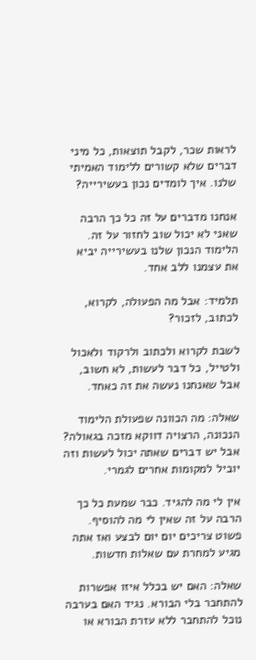לראות שכר, לקבל תוצאות, כל מיני דברים שלא קשורים ללימוד האמיתי שלנו. איך לומדים נכון בעשירייה?

אנחנו מדברים על זה כל כך הרבה שאני לא יכול שוב לחזור על זה. הלימוד הנכון שלנו בעשירייה יביא את עצמנו ללב אחד.

תלמיד: אבל מה הפעולה, לקרוא, לכתוב, לזכור?

לשבת לקרוא ולכתוב ולרקוד ולאכול ולטייל, כל דבר לעשות, לא חשוב, אבל שאנחנו נעשה את זה כאחד.

שאלה: מה הכוונה שפעולת הלימוד הנכונה, הרצויה דווקא מזכה בגאולה? אבל יש דברים שאתה יכול לעשות וזה יוביל למקומות אחרים לגמרי.

אין לי מה להגיד. כבר שמעת כל כך הרבה על זה שאין לי מה להוסיף. פשוט צריכים יום יום לבצע ואז אתה מגיע למחרת עם שאלות חדשות.

שאלה: האם יש בכלל איזו אפשרות להתחבר בלי הבורא. נגיד האם בערבה נוכל להתחבר ללא עזרת הבורא או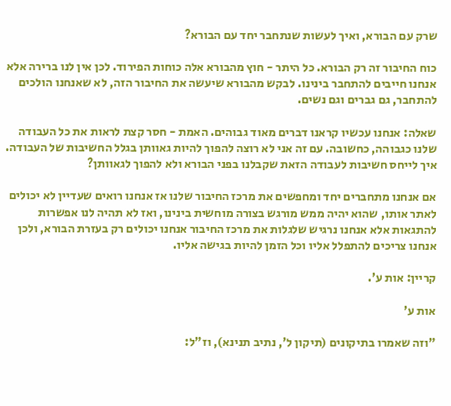שרק עם הבורא, ואיך לעשות שנתחבר יחד עם הבורא?

כוח החיבור זה רק הבורא. כל היתר - חוץ מהבורא אלה כוחות הפירוד. לכן אין לנו ברירה אלא אנחנו חייבים להתחבר בינינו. לבקש מהבורא שיעשה את החיבור הזה, לא שאנחנו הולכים להתחבר, גם גברים וגם נשים.

שאלה: אנחנו עכשיו קראנו דברים מאוד גבוהים. האמת - חסר קצת לראות את כל העבודה שלנו כגבוהה, כחשובה. עם זה אני לא רוצה להפוך להיות גאוותן בגלל החשיבות של העבודה. איך לייחס חשיבות לעבודה הזאת שקבלנו בפני הבורא ולא להפוך לגאוותן?

אם אנחנו מתחברים יחד ומחפשים את מרכז החיבור שלנו אז אנחנו רואים שעדיין לא יכולים לאתר אותו, שהוא יהיה ממש מורגש בצורה מוחשית בינינו, ואז לא תהיה לנו אפשרות להתגאות אלא אנחנו נרגיש שלגלות את מרכז החיבור אנחנו יכולים רק בעזרת הבורא, ולכן אנחנו צריכים להתפלל אליו וכל הזמן להיות בגישה אליו.

קריין: אות ע'.

אות ע'

"וזה שאמרו בתיקונים (תיקון ל', נתיב תנינא), וז"ל: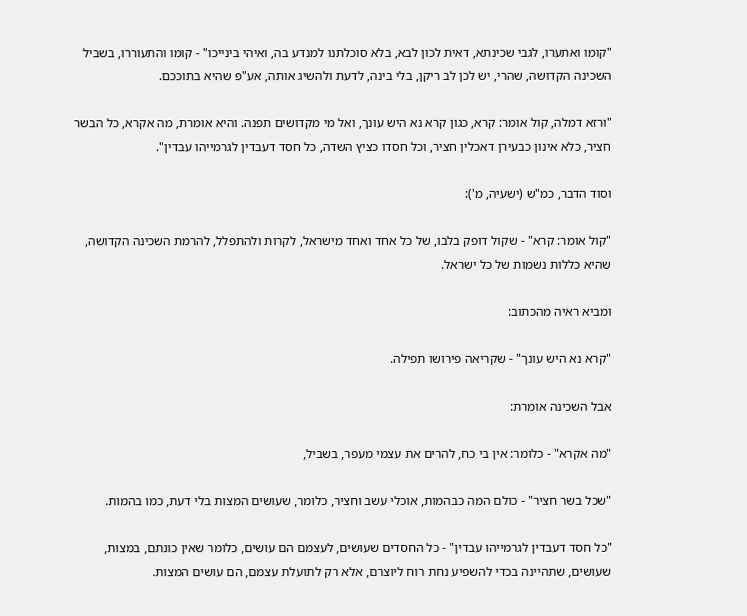"קומו ואתערו, לגבי שכינתא, דאית לכון לבא, בלא סוכלתנו למנדע בה, ואיהי בינייכו" - קומו והתעוררו, בשביל השכינה הקדושה, שהרי, יש לכן לב ריקן, בלי בינה, לדעת ולהשיג אותה, אע"פ שהיא בתוככם.

"ורזא דמלה, קול אומר: קרא, כגון קרא נא היש עונך, ואל מי מקדושים תפנה. והיא אומרת, מה אקרא, כל הבשר חציר, כלא אינון כבעירן דאכלין חציר, וכל חסדו כציץ השדה, כל חסד דעבדין לגרמייהו עבדין".

וסוד הדבר, כמ"ש (ישעיה, מ'):

"קול אומר: קרא" - שקול דופק בלבו, של כל אחד ואחד מישראל, לקרות ולהתפלל, להרמת השכינה הקדושה, שהיא כללות נשמות של כל ישראל.

ומביא ראיה מהכתוב:

"קרא נא היש עונך" - שקריאה פירושו תפילה.

אבל השכינה אומרת:

"מה אקרא" - כלומר: אין בי כח, להרים את עצמי מעפר, בשביל,

"שכל בשר חציר" - כולם המה כבהמות, אוכלי עשב וחציר, כלומר, שעושים המצות בלי דעת, כמו בהמות.

"כל חסד דעבדין לגרמייהו עבדין" - כל החסדים שעושים, לעצמם הם עושים, כלומר שאין כונתם, במצות, שעושים, שתהיינה בכדי להשפיע נחת רוח ליוצרם, אלא רק לתועלת עצמם, הם עושים המצות.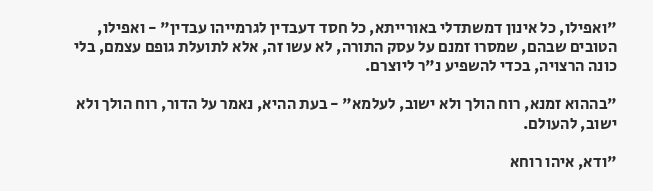"ואפילו, כל אינון דמשתדלי באורייתא, כל חסד דעבדין לגרמייהו עבדין" - ואפילו, הטובים שבהם, שמסרו זמנם על עסק התורה, לא עשו זה, אלא לתועלת גופם עצמם, בלי כונה הרצויה, בכדי להשפיע נ"ר ליוצרם.

"בההוא זמנא, רוח הולך ולא ישוב, לעלמא" - בעת ההיא, נאמר על הדור, רוח הולך ולא ישוב, להעולם.

"ודא, איהו רוחא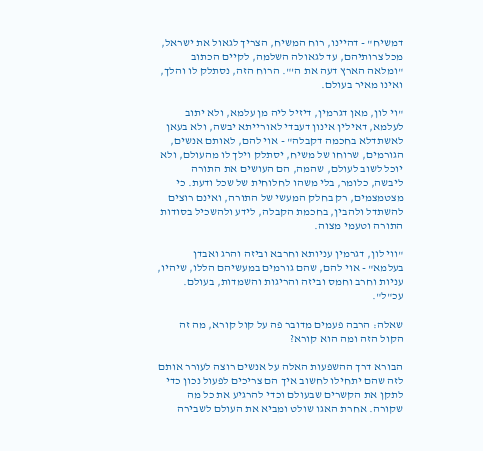דמשיח" - דהיינו, רוח המשיח, הצריך לגאול את ישראל, מכל צרותיהם, עד לגאולה השלמה, לקיים הכתוב "ומלאה הארץ דעה את ה'". הרוח הזה, נסתלק לו והלך, ואינו מאיר בעולם.

"וי לון, מאן דגרמין, דיזיל ליה מן עלמא, ולא יתוב לעלמא, דאילין אינון דעבדי לאורייתא יבשה, ולא בעאן לאשתדלא בחכמה דקבלה" - אוי להם, לאותם אנשים, הגורמים, שרוחו של משיח, יסתלק וילך לו מהעולם, ולא יוכל לשוב לעולם, שהמה, הם העושים את התורה ליבשה, כלומר, בלי משהו לחלוחית של שכל ודעת. כי מצטמצמים, רק בחלק המעשי של התורה, ואינם רוצים להשתדל ולהבין, בחכמת הקבלה, לידע ולהשכיל בסודות התורה וטעמי מצוה.

"ווי לון, דגרמין עניותא וחרבא וביזה והרג ואבדן בעלמא" - אוי להם, שהם גורמים במעשיהם הללו, שיהיו, עניות וחרב וחמס וביזה והריגות והשמדות, בעולם. עכ"ל".

שאלה: הרבה פעמים מדובר פה על קול קורא, מה זה הקול הזה ומה הוא קורא?

הבורא דרך ההשפעות האלה על אנשים רוצה לעורר אותם לזה שהם יתחילו לחשוב איך הם צריכים לפעול נכון כדי לתקן את הקשרים שבעולם וכדי להרגיע את כל מה שקורה. אחרת האגו שולט ומביא את העולם לשבירה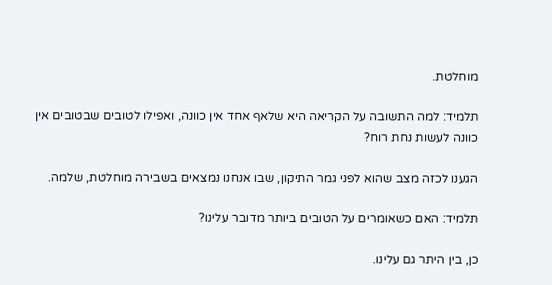מוחלטת.

תלמיד: למה התשובה על הקריאה היא שלאף אחד אין כוונה, ואפילו לטובים שבטובים אין כוונה לעשות נחת רוח?

הגענו לכזה מצב שהוא לפני גמר התיקון, שבו אנחנו נמצאים בשבירה מוחלטת, שלמה.

תלמיד: האם כשאומרים על הטובים ביותר מדובר עלינו?

כן, בין היתר גם עלינו.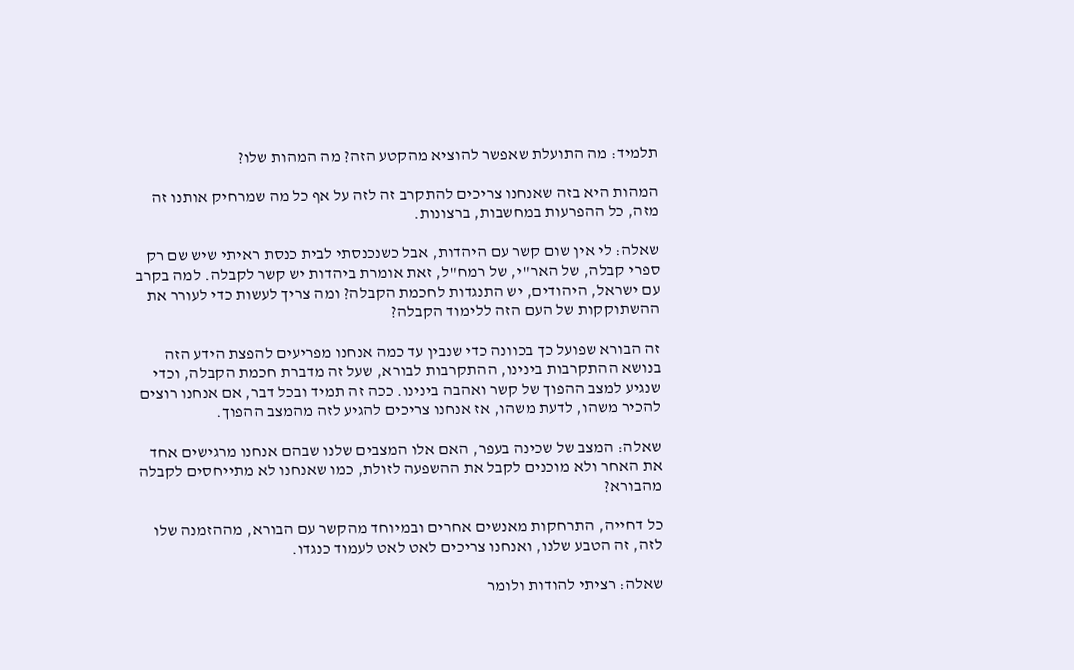תלמיד: מה התועלת שאפשר להוציא מהקטע הזה? מה המהות שלו?

המהות היא בזה שאנחנו צריכים להתקרב זה לזה על אף כל מה שמרחיק אותנו זה מזה, כל ההפרעות במחשבות, ברצונות.

שאלה: לי אין שום קשר עם היהדות, אבל כשנכנסתי לבית כנסת ראיתי שיש שם רק ספרי קבלה, של האר"י, של רמח"ל, זאת אומרת ביהדות יש קשר לקבלה. למה בקרב עם ישראל, היהודים, יש התנגדות לחכמת הקבלה? ומה צריך לעשות כדי לעורר את ההשתוקקות של העם הזה ללימוד הקבלה?

זה הבורא שפועל כך בכוונה כדי שנבין עד כמה אנחנו מפריעים להפצת הידע הזה בנושא ההתקרבות בינינו, ההתקרבות לבורא, שעל זה מדברת חכמת הקבלה, וכדי שנגיע למצב ההפוך של קשר ואהבה בינינו. ככה זה תמיד ובכל דבר, אם אנחנו רוצים להכיר משהו, לדעת משהו, אז אנחנו צריכים להגיע לזה מהמצב ההפוך.

שאלה: המצב של שכינה בעפר, האם אלו המצבים שלנו שבהם אנחנו מרגישים אחד את האחר ולא מוכנים לקבל את ההשפעה לזולת, כמו שאנחנו לא מתייחסים לקבלה מהבורא?

כל דחייה, התרחקות מאנשים אחרים ובמיוחד מהקשר עם הבורא, מההזמנה שלו לזה, זה הטבע שלנו, ואנחנו צריכים לאט לאט לעמוד כנגדו.

שאלה: רציתי להודות ולומר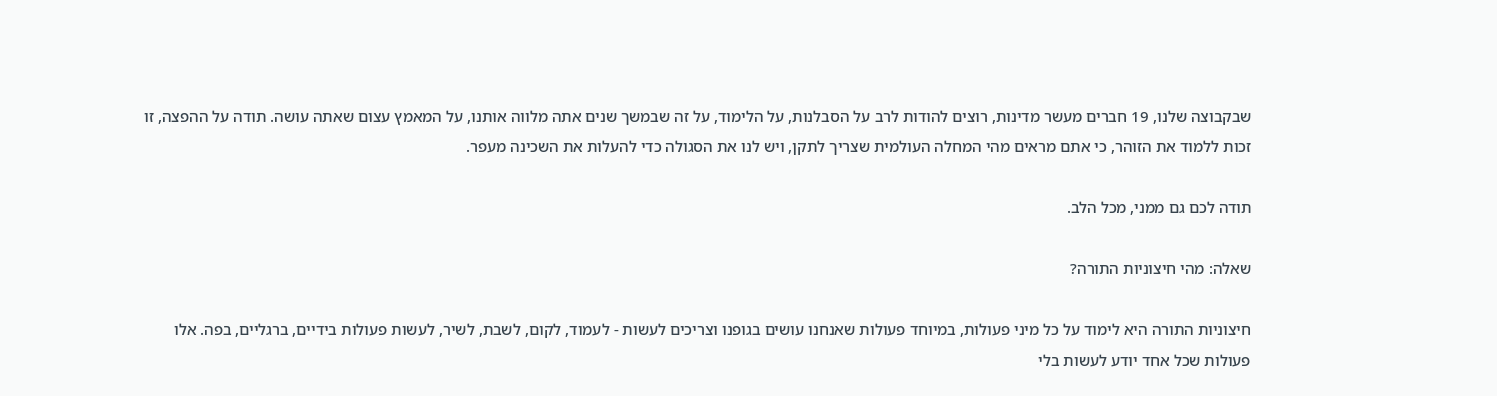שבקבוצה שלנו, 19 חברים מעשר מדינות, רוצים להודות לרב על הסבלנות, על הלימוד, על זה שבמשך שנים אתה מלווה אותנו, על המאמץ עצום שאתה עושה. תודה על ההפצה, זו זכות ללמוד את הזוהר, כי אתם מראים מהי המחלה העולמית שצריך לתקן, ויש לנו את הסגולה כדי להעלות את השכינה מעפר.

תודה לכם גם ממני, מכל הלב.

שאלה: מהי חיצוניות התורה?

חיצוניות התורה היא לימוד על כל מיני פעולות, במיוחד פעולות שאנחנו עושים בגופנו וצריכים לעשות - לעמוד, לקום, לשבת, לשיר, לעשות פעולות בידיים, ברגליים, בפה. אלו פעולות שכל אחד יודע לעשות בלי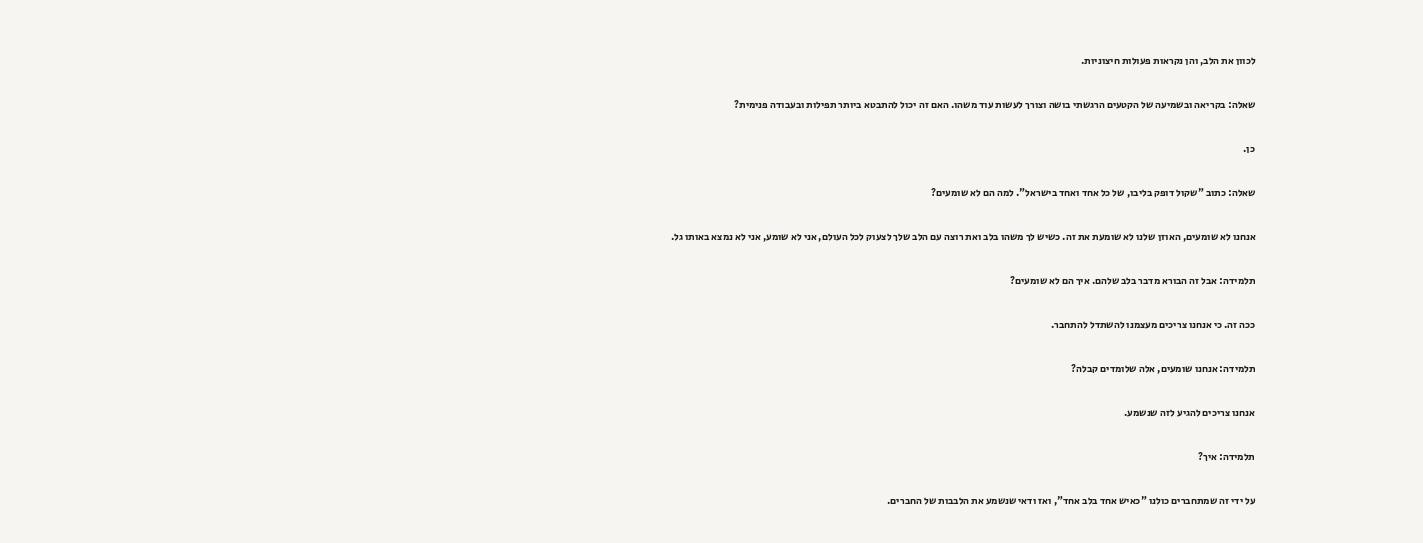לכוון את הלב, והן נקראות פעולות חיצוניות.

שאלה: בקריאה ובשמיעה של הקטעים הרגשתי בושה וצורך לעשות עוד משהו. האם זה יכול להתבטא ביותר תפילות ובעבודה פנימית?

כן.

שאלה: כתוב "שקול דופק בליבו, של כל אחד ואחד בישראל". למה הם לא שומעים?

אנחנו לא שומעים, האוזן שלנו לא שומעת את זה. כשיש לך משהו בלב ואת רוצה עם הלב שלך לצעוק לכל העולם, אני לא שומע, אני לא נמצא באותו גל.

תלמידה: אבל זה הבורא מדבר בלב שלהם. איך הם לא שומעים?

ככה זה. כי אנחנו צריכים מעצמנו להשתדל להתחבר.

תלמידה: אנחנו שומעים, אלה שלומדים קבלה?

אנחנו צריכים להגיע לזה שנשמע.

תלמידה: איך?

על ידי זה שמתחברים כולנו "כאיש אחד בלב אחד", ואז ודאי שנשמע את הלבבות של החברים.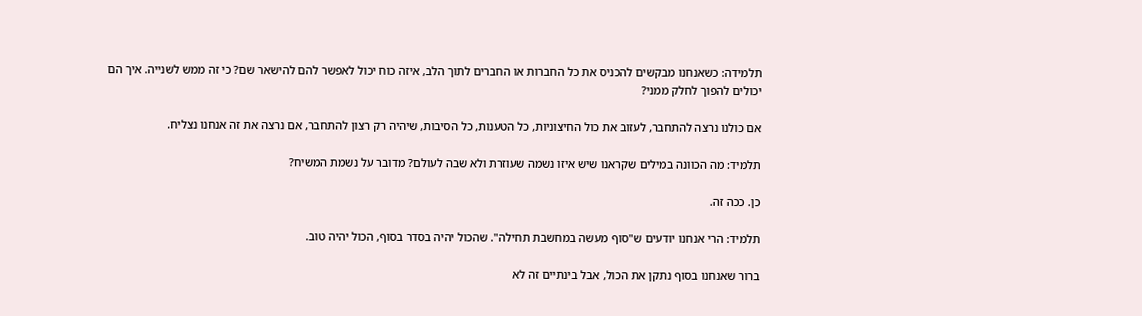תלמידה: כשאנחנו מבקשים להכניס את כל החברות או החברים לתוך הלב, איזה כוח יכול לאפשר להם להישאר שם? כי זה ממש לשנייה. איך הם יכולים להפוך לחלק ממני?

אם כולנו נרצה להתחבר, לעזוב את כול החיצוניות, כל הטענות, כל הסיבות, שיהיה רק רצון להתחבר, אם נרצה את זה אנחנו נצליח.

תלמיד: מה הכוונה במילים שקראנו שיש איזו נשמה שעוזרת ולא שבה לעולם? מדובר על נשמת המשיח?

כן. ככה זה.

תלמיד: הרי אנחנו יודעים ש"סוף מעשה במחשבת תחילה". שהכול יהיה בסדר בסוף, הכול יהיה טוב.

ברור שאנחנו בסוף נתקן את הכול, אבל בינתיים זה לא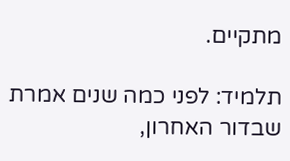מתקיים.

תלמיד: לפני כמה שנים אמרת שבדור האחרון,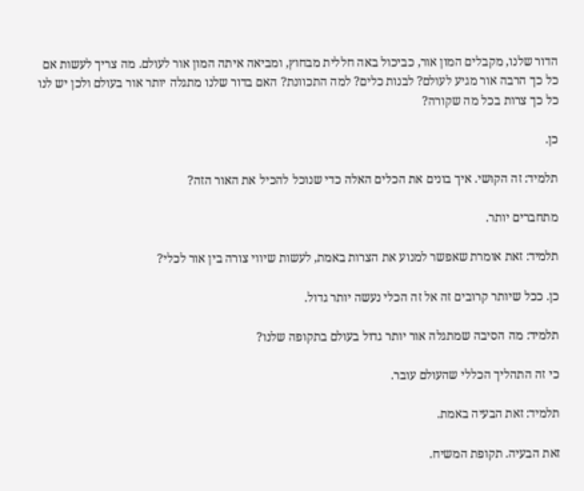הדור שלנו, מקבלים המון אור, כביכול באה חללית מבחוץ, ומביאה איתה המון אור לעולם. מה צריך לעשות אם כל כך הרבה אור מגיע לעולם? לבנות כלים? למה התכוונת? האם בדור שלנו מתגלה יותר אור בעולם ולכן יש לנו כל כך צרות בכל מה שקורה?

כן.

תלמיד: זה הקושי. איך בונים את הכלים האלה כדי שנוכל להכיל את האור הזה?

מתחברים יותר.

תלמיד: זאת אומרת שאפשר למנוע את הצרות באמת, לעשות שיווי צורה בין אור לכלי?

כן. ככל שיותר קרובים זה אל זה הכלי נעשה יותר גדול.

תלמיד: מה הסיבה שמתגלה אור יותר גדול בעולם בתקופה שלנו?

כי זה התהליך הכללי שהעולם עובר.

תלמיד: זאת הבעיה באמת.

זאת הבעיה. תקופת המשיח.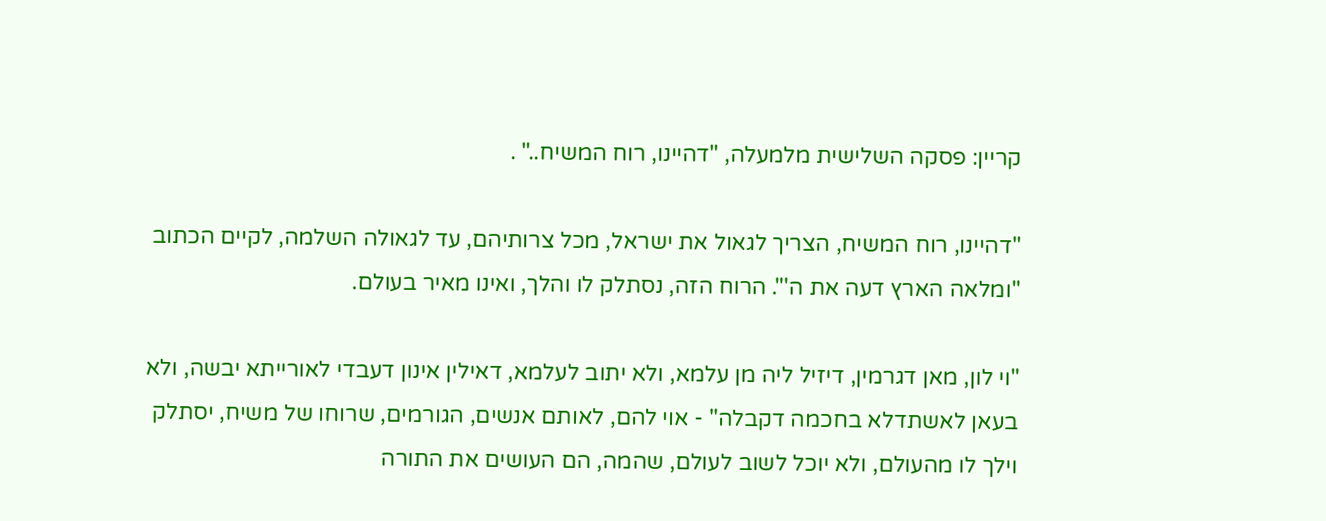קריין: פסקה השלישית מלמעלה, "דהיינו, רוח המשיח.." .

"דהיינו, רוח המשיח, הצריך לגאול את ישראל, מכל צרותיהם, עד לגאולה השלמה, לקיים הכתוב "ומלאה הארץ דעה את ה'". הרוח הזה, נסתלק לו והלך, ואינו מאיר בעולם.

"וי לון, מאן דגרמין, דיזיל ליה מן עלמא, ולא יתוב לעלמא, דאילין אינון דעבדי לאורייתא יבשה, ולא בעאן לאשתדלא בחכמה דקבלה" - אוי להם, לאותם אנשים, הגורמים, שרוחו של משיח, יסתלק וילך לו מהעולם, ולא יוכל לשוב לעולם, שהמה, הם העושים את התורה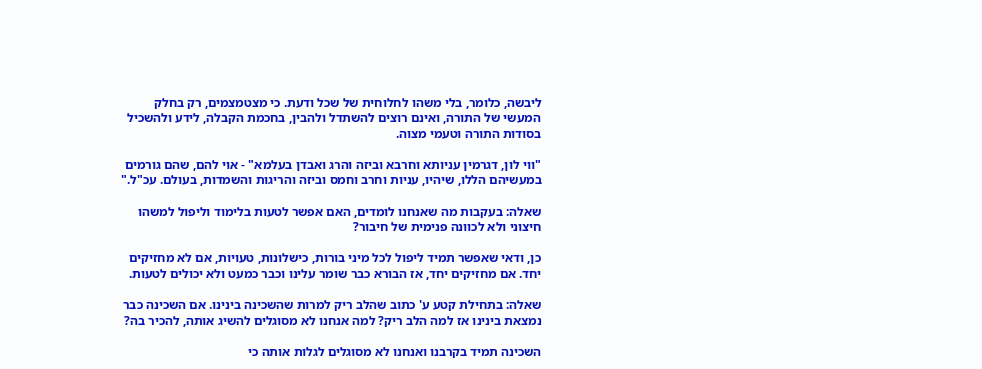ליבשה, כלומר, בלי משהו לחלוחית של שכל ודעת. כי מצטמצמים, רק בחלק המעשי של התורה, ואינם רוצים להשתדל ולהבין, בחכמת הקבלה, לידע ולהשכיל בסודות התורה וטעמי מצוה.

"ווי לון, דגרמין עניותא וחרבא וביזה והרג ואבדן בעלמא" - אוי להם, שהם גורמים במעשיהם הללו, שיהיו, עניות וחרב וחמס וביזה והריגות והשמדות, בעולם. עכ"ל."

שאלה: בעקבות מה שאנחנו לומדים, האם אפשר לטעות בלימוד וליפול למשהו חיצוני ולא לכוונה פנימית של חיבור?

כן, ודאי שאפשר תמיד ליפול לכל מיני בורות, כישלונות, טעויות, אם לא מחזיקים יחד. אם מחזיקים יחד, אז הבורא כבר שומר עלינו וכבר כמעט ולא יכולים לטעות.

שאלה: בתחילת קטע ע' כתוב שהלב ריק למרות שהשכינה בינינו. אם השכינה כבר נמצאת בינינו אז למה הלב ריק? למה אנחנו לא מסוגלים להשיג אותה, להכיר בה?

השכינה תמיד בקרבנו ואנחנו לא מסוגלים לגלות אותה כי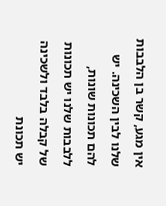אין מגע, קשר בן הלבבות שלנו לבין השכינה. יש להם תכונות שונות, ללבבות שלנו יש תכונות של קבלה בלבד ולשכינה יש תכונת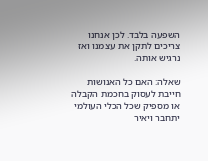השפעה בלבד. לכן אנחנו צריכים לתקן את עצמנו ואז נרגיש אותה.

שאלה: האם כל האנושות חייבת לעסוק בחכמת הקבלה או מספיק שכל הכלי העולמי יתחבר ויאיר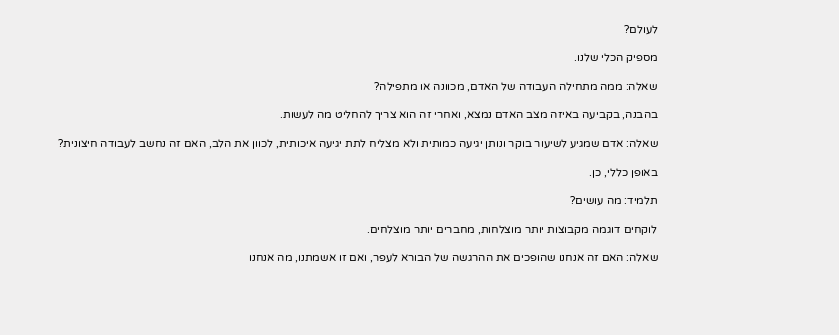לעולם?

מספיק הכלי שלנו.

שאלה: ממה מתחילה העבודה של האדם, מכוונה או מתפילה?

בהבנה, בקביעה באיזה מצב האדם נמצא, ואחרי זה הוא צריך להחליט מה לעשות.

שאלה: אדם שמגיע לשיעור בוקר ונותן יגיעה כמותית ולא מצליח לתת יגיעה איכותית, לכוון את הלב, האם זה נחשב לעבודה חיצונית?

באופן כללי, כן.

תלמיד: מה עושים?

לוקחים דוגמה מקבוצות יותר מוצלחות, מחברים יותר מוצלחים.

שאלה: האם זה אנחנו שהופכים את ההרגשה של הבורא לעפר, ואם זו אשמתנו, מה אנחנו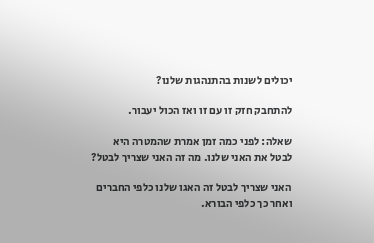יכולים לשנות בהתנהגות שלנו?

להתחבק חזק זו עם זו ואז הכול יעבור.

שאלה: לפני כמה זמן אמרת שהמטרה היא לבטל את האני שלנו. מה זה האני שצריך לבטל?

האני שצריך לבטל זה האגו שלנו כלפי החברים ואחר כך כלפי הבורא.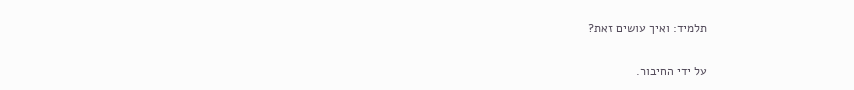תלמיד: ואיך עושים זאת?

על ידי החיבור.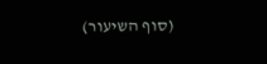(סוף השיעור)